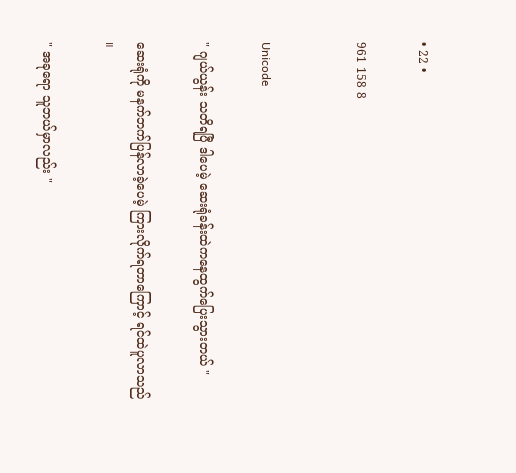• 22 •

961 158 8


Unicode

" ဂျယ်ယွန်း သတိရပြီ ဒါပေမဲ့ ဆေးရုံခန်းထဲကနေထွက်ပြေးသွားတယ် "

ဆေးရုံကို မနက်ဘက်ပြန်လာခဲ့ပေမဲ့ ကြားလိုက်ရတာကြောင့် ရင်ထဲပူလာသည် ။

" အခုရော သူဘယ်မှာလည်း "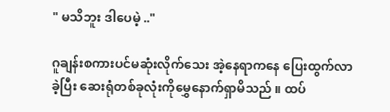" မသိဘူး ဒါပေမဲ့ .."

ဂူချန်းစကားပင်မဆုံးလိုက်‌သေး အဲ့နေရာကနေ ပြေးထွက်လာခဲ့ပြီး ဆေးရုံတစ်ခုလုံးကိုမွှေနောက်ရှာမိသည် ။ ထပ်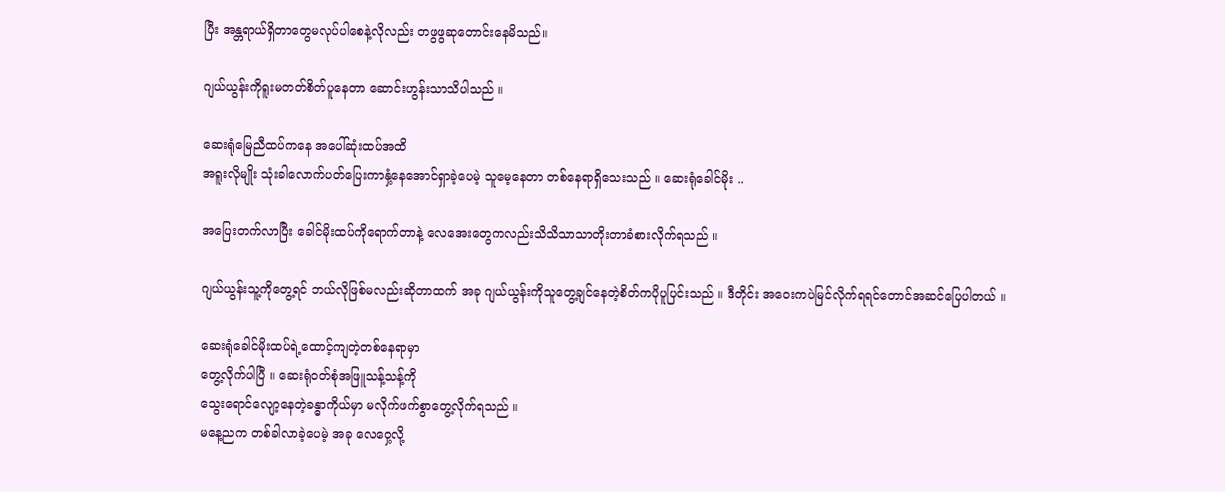ပြီး အန္တရာယ်ရှိတာတွေမလုပ်ပါစေနဲ့လိုလည်း တဖွဖွဆုတောင်းနေမိသည်။

ဂျယ်ယွန်းကိုရူးမတတ်စိတ်ပူနေတာ ဆောင်းဟွန်းသာသိပါသည် ။

ဆေးရုံ‌မြေညီထပ်ကနေ အပေါ်ဆုံးထပ်အထိ‌
အရူးလိုမျိုး သုံးခါလောက်ပတ်ပြေးကာနှံ့နေအောင်ရှာခဲ့ပေမဲ့ သူမေ့နေတာ တစ်နေရာရှိသေးသည် ။ ဆေးရုံခေါင်မိုး ..

အပြေးတက်လာပြီး ခေါင်မိုးထပ်ကိုရောက်တာနဲ့ လေအေးတွေကလည်းသိသိသာသာတိုးတာခံစားလိုက်ရသည် ။

ဂျယ်ယွန်းသူ့ကိုတွေ့ရင် ဘယ်လိုဖြစ်မလည်းဆိုတာထက် အခု ဂျယ်ယွန်းကိုသူတွေ့ချင်နေတဲ့စိတ်ကပိုပူပြင်းသည် ။ ဒီတိုင်း အဝေးကပဲမြင်လိုက်ရရင်တောင်အဆင်ပြေပါတယ် ။

ဆေးရုံခေါင်မိုးထပ်ရဲ့ထောင့်ကျတဲ့တစ်နေရာမှာ
တွေ့လိုက်ပါပြီ ။ ဆေးရုံဝတ်စုံအဖြူသန့်သန့်ကို
သွေးရောင်လျော့နေတဲ့ခန္ဓာကိုယ်မှာ မလိုက်ဖက်စွာတွေ့လိုက်ရသည် ။
မနေ့ညက တစ်ခါလာခဲ့ပေမဲ့ အခု လေဝှေ့လို့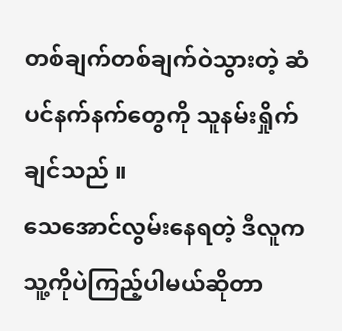တစ်ချက်တစ်ချက်ဝဲသွားတဲ့ ဆံပင်နက်နက်တွေကို သူနမ်းရှိုက်ချင်သည် ။
သေအောင်လွမ်းနေရတဲ့ ဒီလူက
သူ့ကိုပဲကြည့်ပါမယ်ဆိုတာ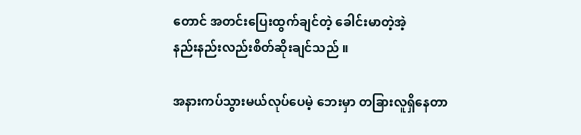တောင် အတင်းပြေးထွက်ချင်တဲ့ ခေါင်းမာတဲ့အဲ့
နည်းနည်းလည်းစိတ်ဆိုးချင်သည် ။

အနားကပ်သွားမယ်လုပ်ပေမဲ့ ဘေးမှာ တခြားလူရှိနေတာ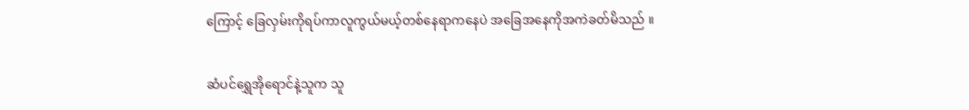ကြောင့် ခြေလှမ်းကိုရပ်ကာလူကွယ်မယ့်တစ်နေရာကနေပဲ အခြေအနေကိုအကဲခတ်မိသည် ။

ဆံပင်ရွှေအိုရောင်နဲ့သူက သူ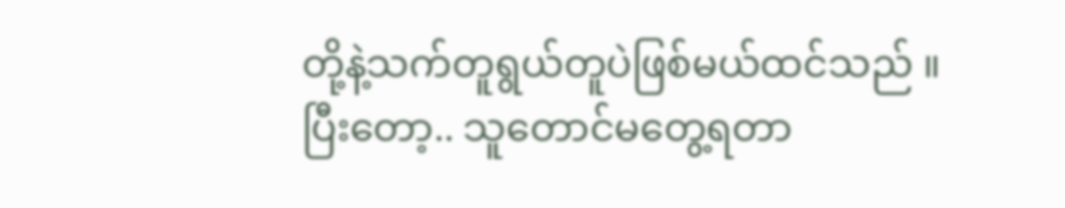တို့နဲ့သက်တူရွယ်တူပဲဖြစ်မယ်ထင်သည် ။
ပြီးတော့.. သူတောင်မတွေ့ရတာ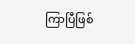ကြာပြီဖြစ်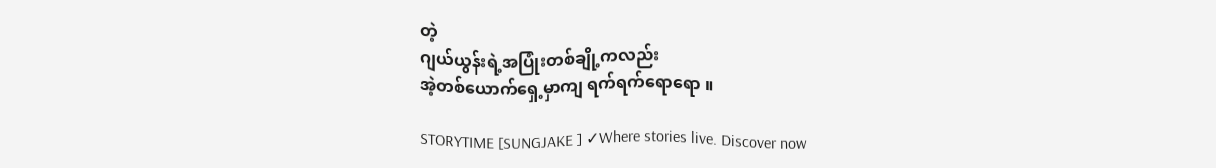တဲ့
ဂျယ်ယွန်းရဲ့အပြုံးတစ်ချို့ကလည်း
အဲ့တစ်ယောက်ရှေ့မှာကျ ရက်ရက်ရောရော ။

STORYTIME [SUNGJAKE ] ✓Where stories live. Discover now